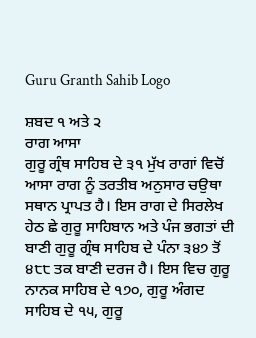Guru Granth Sahib Logo

ਸ਼ਬਦ ੧ ਅਤੇ ੨
ਰਾਗ ਆਸਾ
ਗੁਰੂ ਗ੍ਰੰਥ ਸਾਹਿਬ ਦੇ ੩੧ ਮੁੱਖ ਰਾਗਾਂ ਵਿਚੋਂ ਆਸਾ ਰਾਗ ਨੂੰ ਤਰਤੀਬ ਅਨੁਸਾਰ ਚਉਥਾ ਸਥਾਨ ਪ੍ਰਾਪਤ ਹੈ। ਇਸ ਰਾਗ ਦੇ ਸਿਰਲੇਖ ਹੇਠ ਛੇ ਗੁਰੂ ਸਾਹਿਬਾਨ ਅਤੇ ਪੰਜ ਭਗਤਾਂ ਦੀ ਬਾਣੀ ਗੁਰੂ ਗ੍ਰੰਥ ਸਾਹਿਬ ਦੇ ਪੰਨਾ ੩੪੭ ਤੋਂ ੪੮੮ ਤਕ ਬਾਣੀ ਦਰਜ ਹੈ। ਇਸ ਵਿਚ ਗੁਰੂ ਨਾਨਕ ਸਾਹਿਬ ਦੇ ੧੭੦, ਗੁਰੂ ਅੰਗਦ ਸਾਹਿਬ ਦੇ ੧੫, ਗੁਰੂ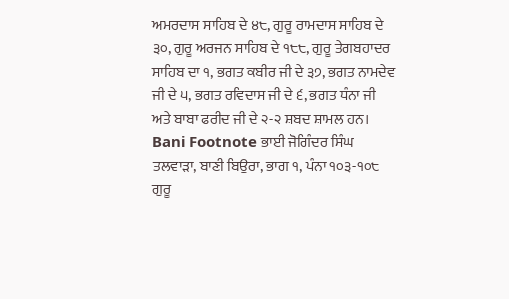ਅਮਰਦਾਸ ਸਾਹਿਬ ਦੇ ੪੮, ਗੁਰੂ ਰਾਮਦਾਸ ਸਾਹਿਬ ਦੇ ੩੦, ਗੁਰੂ ਅਰਜਨ ਸਾਹਿਬ ਦੇ ੧੮੮, ਗੁਰੂ ਤੇਗਬਹਾਦਰ ਸਾਹਿਬ ਦਾ ੧, ਭਗਤ ਕਬੀਰ ਜੀ ਦੇ ੩੭, ਭਗਤ ਨਾਮਦੇਵ ਜੀ ਦੇ ੫, ਭਗਤ ਰਵਿਦਾਸ ਜੀ ਦੇ ੬, ਭਗਤ ਧੰਨਾ ਜੀ ਅਤੇ ਬਾਬਾ ਫਰੀਦ ਜੀ ਦੇ ੨-੨ ਸ਼ਬਦ ਸ਼ਾਮਲ ਹਨ।
Bani Footnote ਭਾਈ ਜੋਗਿੰਦਰ ਸਿੰਘ ਤਲਵਾੜਾ, ਬਾਣੀ ਬਿਉਰਾ, ਭਾਗ ੧, ਪੰਨਾ ੧੦੩-੧੦੮
ਗੁਰੂ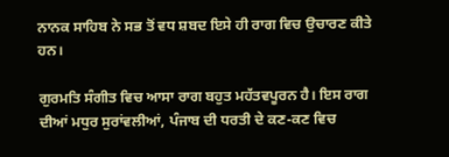ਨਾਨਕ ਸਾਹਿਬ ਨੇ ਸਭ ਤੋਂ ਵਧ ਸ਼ਬਦ ਇਸੇ ਹੀ ਰਾਗ ਵਿਚ ਉਚਾਰਣ ਕੀਤੇ ਹਨ।

ਗੁਰਮਤਿ ਸੰਗੀਤ ਵਿਚ ਆਸਾ ਰਾਗ ਬਹੁਤ ਮਹੱਤਵਪੂਰਨ ਹੈ। ਇਸ ਰਾਗ ਦੀਆਂ ਮਧੁਰ ਸੁਰਾਂਵਲੀਆਂ, ਪੰਜਾਬ ਦੀ ਧਰਤੀ ਦੇ ਕਣ-ਕਣ ਵਿਚ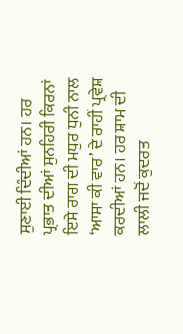ਸੁਣਾਈ ਦਿੰਦੀਆਂ ਹਨ। ਹਰ ਪ੍ਰਭਾਤ ਦੀਆਂ ਸੁਨਹਿਰੀ ਕਿਰਨਾਂ ਇਸੇ ਰਾਗ ਦੀ ਮਧੁਰ ਧੁਨੀ ਨਾਲ ‘ਆਸਾ ਕੀ ਵਾਰ’ ਦੇ ਰਾਹੀਂ ਪ੍ਰਵੇਸ਼ ਕਰਦੀਆਂ ਹਨ। ਹਰ ਸ਼ਾਮ ਦੀ ਲਾਲੀ ਜਦੋਂ ਕੁਦਰਤ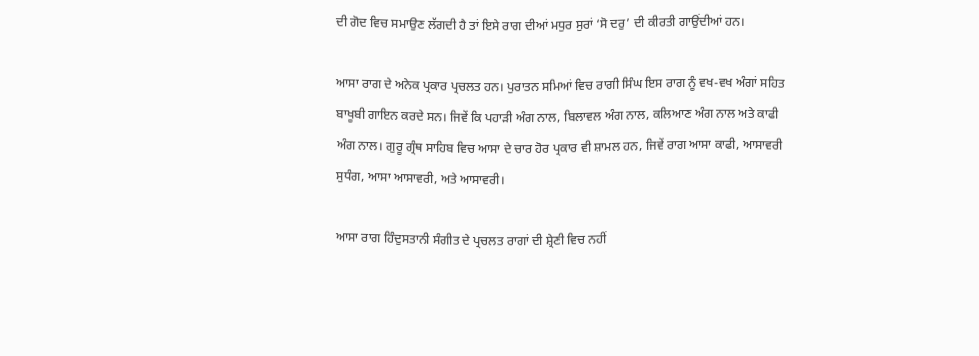ਦੀ ਗੋਦ ਵਿਚ ਸਮਾਉਣ ਲੱਗਦੀ ਹੈ ਤਾਂ ਇਸੇ ਰਾਗ ਦੀਆਂ ਮਧੁਰ ਸੁਰਾਂ ‘ਸੋ ਦਰੁ’ ਦੀ ਕੀਰਤੀ ਗਾਉਂਦੀਆਂ ਹਨ।

ਆਸਾ ਰਾਗ ਦੇ ਅਨੇਕ ਪ੍ਰਕਾਰ ਪ੍ਰਚਲਤ ਹਨ। ਪੁਰਾਤਨ ਸਮਿਆਂ ਵਿਚ ਰਾਗੀ ਸਿੰਘ ਇਸ ਰਾਗ ਨੂੰ ਵਖ-ਵਖ ਅੰਗਾਂ ਸਹਿਤ ਬਾਖੂਬੀ ਗਾਇਨ ਕਰਦੇ ਸਨ। ਜਿਵੇਂ ਕਿ ਪਹਾੜੀ ਅੰਗ ਨਾਲ, ਬਿਲਾਵਲ ਅੰਗ ਨਾਲ, ਕਲਿਆਣ ਅੰਗ ਨਾਲ ਅਤੇ ਕਾਫੀ ਅੰਗ ਨਾਲ। ਗੁਰੂ ਗ੍ਰੰਥ ਸਾਹਿਬ ਵਿਚ ਆਸਾ ਦੇ ਚਾਰ ਹੋਰ ਪ੍ਰਕਾਰ ਵੀ ਸ਼ਾਮਲ ਹਨ, ਜਿਵੇਂ ਰਾਗ ਆਸਾ ਕਾਫੀ, ਆਸਾਵਰੀ ਸੁਧੰਗ, ਆਸਾ ਆਸਾਵਰੀ, ਅਤੇ ਆਸਾਵਰੀ।

ਆਸਾ ਰਾਗ ਹਿੰਦੁਸਤਾਨੀ ਸੰਗੀਤ ਦੇ ਪ੍ਰਚਲਤ ਰਾਗਾਂ ਦੀ ਸ਼੍ਰੇਣੀ ਵਿਚ ਨਹੀਂ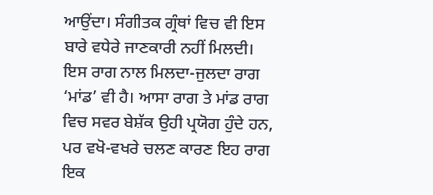ਆਉਂਦਾ। ਸੰਗੀਤਕ ਗ੍ਰੰਥਾਂ ਵਿਚ ਵੀ ਇਸ ਬਾਰੇ ਵਧੇਰੇ ਜਾਣਕਾਰੀ ਨਹੀਂ ਮਿਲਦੀ। ਇਸ ਰਾਗ ਨਾਲ ਮਿਲਦਾ-ਜੁਲਦਾ ਰਾਗ ‘ਮਾਂਡ’ ਵੀ ਹੈ। ਆਸਾ ਰਾਗ ਤੇ ਮਾਂਡ ਰਾਗ ਵਿਚ ਸਵਰ ਬੇਸ਼ੱਕ ਉਹੀ ਪ੍ਰਯੋਗ ਹੁੰਦੇ ਹਨ, ਪਰ ਵਖੋ-ਵਖਰੇ ਚਲਣ ਕਾਰਣ ਇਹ ਰਾਗ ਇਕ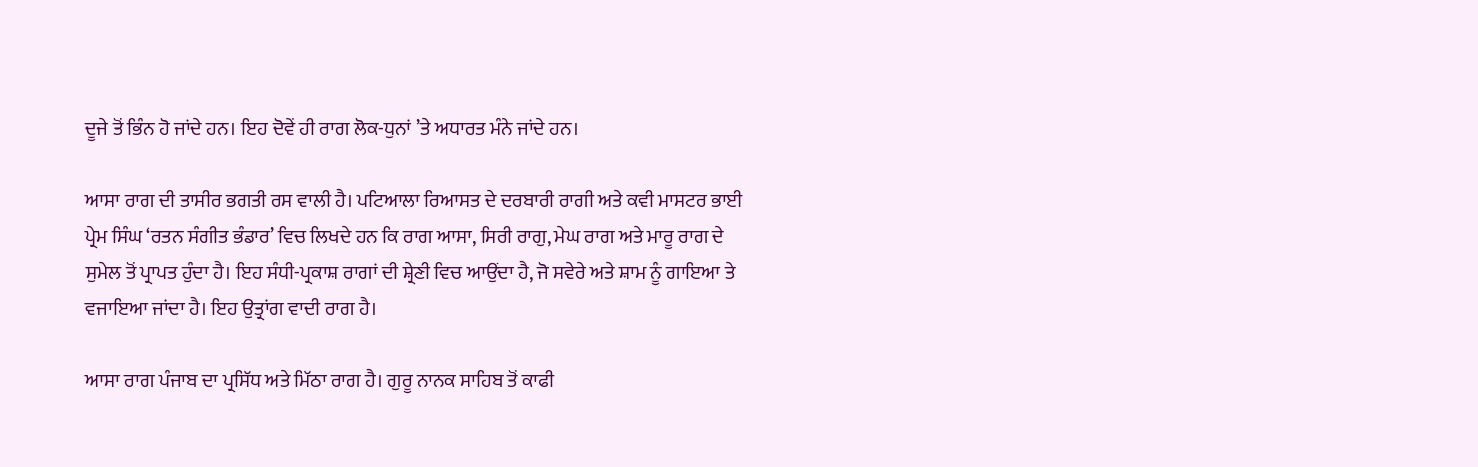ਦੂਜੇ ਤੋਂ ਭਿੰਨ ਹੋ ਜਾਂਦੇ ਹਨ। ਇਹ ਦੋਵੇਂ ਹੀ ਰਾਗ ਲੋਕ-ਧੁਨਾਂ ’ਤੇ ਅਧਾਰਤ ਮੰਨੇ ਜਾਂਦੇ ਹਨ।

ਆਸਾ ਰਾਗ ਦੀ ਤਾਸੀਰ ਭਗਤੀ ਰਸ ਵਾਲੀ ਹੈ। ਪਟਿਆਲਾ ਰਿਆਸਤ ਦੇ ਦਰਬਾਰੀ ਰਾਗੀ ਅਤੇ ਕਵੀ ਮਾਸਟਰ ਭਾਈ ਪ੍ਰੇਮ ਸਿੰਘ ‘ਰਤਨ ਸੰਗੀਤ ਭੰਡਾਰ’ ਵਿਚ ਲਿਖਦੇ ਹਨ ਕਿ ਰਾਗ ਆਸਾ, ਸਿਰੀ ਰਾਗੁ, ਮੇਘ ਰਾਗ ਅਤੇ ਮਾਰੂ ਰਾਗ ਦੇ ਸੁਮੇਲ ਤੋਂ ਪ੍ਰਾਪਤ ਹੁੰਦਾ ਹੈ। ਇਹ ਸੰਧੀ-ਪ੍ਰਕਾਸ਼ ਰਾਗਾਂ ਦੀ ਸ਼੍ਰੇਣੀ ਵਿਚ ਆਉਂਦਾ ਹੈ, ਜੋ ਸਵੇਰੇ ਅਤੇ ਸ਼ਾਮ ਨੂੰ ਗਾਇਆ ਤੇ ਵਜਾਇਆ ਜਾਂਦਾ ਹੈ। ਇਹ ਉਤ੍ਰਾਂਗ ਵਾਦੀ ਰਾਗ ਹੈ।

ਆਸਾ ਰਾਗ ਪੰਜਾਬ ਦਾ ਪ੍ਰਸਿੱਧ ਅਤੇ ਮਿੱਠਾ ਰਾਗ ਹੈ। ਗੁਰੂ ਨਾਨਕ ਸਾਹਿਬ ਤੋਂ ਕਾਫੀ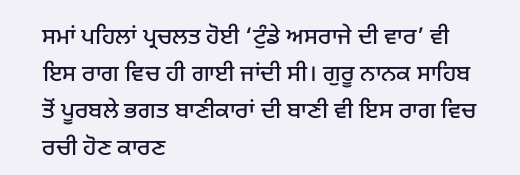ਸਮਾਂ ਪਹਿਲਾਂ ਪ੍ਰਚਲਤ ਹੋਈ ‘ਟੁੰਡੇ ਅਸਰਾਜੇ ਦੀ ਵਾਰ’ ਵੀ ਇਸ ਰਾਗ ਵਿਚ ਹੀ ਗਾਈ ਜਾਂਦੀ ਸੀ। ਗੁਰੂ ਨਾਨਕ ਸਾਹਿਬ ਤੋਂ ਪੂਰਬਲੇ ਭਗਤ ਬਾਣੀਕਾਰਾਂ ਦੀ ਬਾਣੀ ਵੀ ਇਸ ਰਾਗ ਵਿਚ ਰਚੀ ਹੋਣ ਕਾਰਣ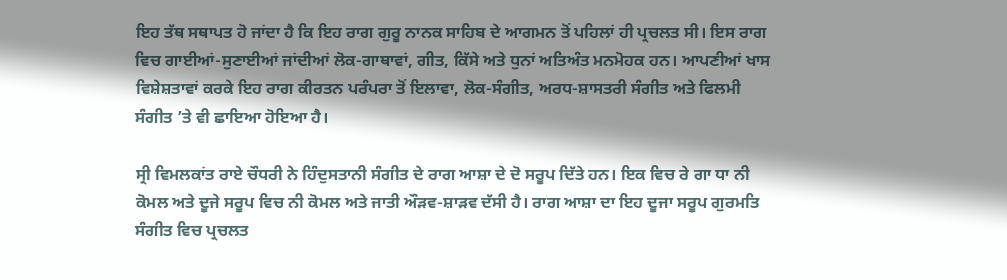ਇਹ ਤੱਥ ਸਥਾਪਤ ਹੋ ਜਾਂਦਾ ਹੈ ਕਿ ਇਹ ਰਾਗ ਗੁਰੂ ਨਾਨਕ ਸਾਹਿਬ ਦੇ ਆਗਮਨ ਤੋਂ ਪਹਿਲਾਂ ਹੀ ਪ੍ਰਚਲਤ ਸੀ। ਇਸ ਰਾਗ ਵਿਚ ਗਾਈਆਂ-ਸੁਣਾਈਆਂ ਜਾਂਦੀਆਂ ਲੋਕ-ਗਾਥਾਵਾਂ, ਗੀਤ, ਕਿੱਸੇ ਅਤੇ ਧੁਨਾਂ ਅਤਿਅੰਤ ਮਨਮੋਹਕ ਹਨ। ਆਪਣੀਆਂ ਖਾਸ ਵਿਸ਼ੇਸ਼ਤਾਵਾਂ ਕਰਕੇ ਇਹ ਰਾਗ ਕੀਰਤਨ ਪਰੰਪਰਾ ਤੋਂ ਇਲਾਵਾ, ਲੋਕ-ਸੰਗੀਤ, ਅਰਧ-ਸ਼ਾਸਤਰੀ ਸੰਗੀਤ ਅਤੇ ਫਿਲਮੀ ਸੰਗੀਤ ’ਤੇ ਵੀ ਛਾਇਆ ਹੋਇਆ ਹੈ।

ਸ੍ਰੀ ਵਿਮਲਕਾਂਤ ਰਾਏ ਚੌਧਰੀ ਨੇ ਹਿੰਦੁਸਤਾਨੀ ਸੰਗੀਤ ਦੇ ਰਾਗ ਆਸ਼ਾ ਦੇ ਦੋ ਸਰੂਪ ਦਿੱਤੇ ਹਨ। ਇਕ ਵਿਚ ਰੇ ਗਾ ਧਾ ਨੀ ਕੋਮਲ ਅਤੇ ਦੂਜੇ ਸਰੂਪ ਵਿਚ ਨੀ ਕੋਮਲ ਅਤੇ ਜਾਤੀ ਔੜਵ-ਸ਼ਾੜਵ ਦੱਸੀ ਹੈ। ਰਾਗ ਆਸ਼ਾ ਦਾ ਇਹ ਦੂਜਾ ਸਰੂਪ ਗੁਰਮਤਿ ਸੰਗੀਤ ਵਿਚ ਪ੍ਰਚਲਤ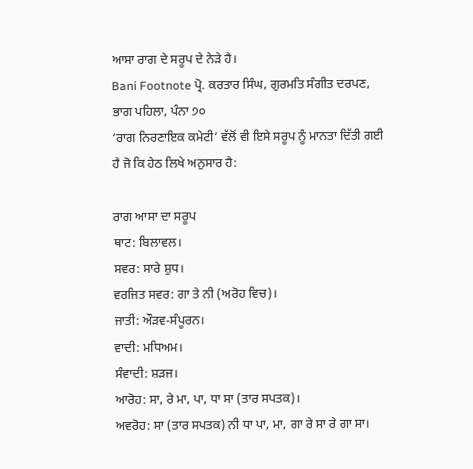ਆਸਾ ਰਾਗ ਦੇ ਸਰੂਪ ਦੇ ਨੇੜੇ ਹੈ।
Bani Footnote ਪ੍ਰੋ. ਕਰਤਾਰ ਸਿੰਘ, ਗੁਰਮਤਿ ਸੰਗੀਤ ਦਰਪਣ, ਭਾਗ ਪਹਿਲਾ, ਪੰਨਾ ੭੦
‘ਰਾਗ ਨਿਰਣਾਇਕ ਕਮੇਟੀ’ ਵੱਲੋਂ ਵੀ ਇਸੇ ਸਰੂਪ ਨੂੰ ਮਾਨਤਾ ਦਿੱਤੀ ਗਈ ਹੈ ਜੋ ਕਿ ਹੇਠ ਲਿਖੇ ਅਨੁਸਾਰ ਹੈ:

ਰਾਗ ਆਸਾ ਦਾ ਸਰੂਪ
ਥਾਟ: ਬਿਲਾਵਲ।
ਸਵਰ: ਸਾਰੇ ਸ਼ੁਧ।
ਵਰਜਿਤ ਸਵਰ: ਗਾ ਤੇ ਨੀ (ਅਰੋਹ ਵਿਚ)।
ਜਾਤੀ: ਔੜਵ-ਸੰਪੂਰਨ।
ਵਾਦੀ: ਮਧਿਅਮ।
ਸੰਵਾਦੀ: ਸ਼ੜਜ।
ਆਰੋਹ: ਸਾ, ਰੇ ਮਾ, ਪਾ, ਧਾ ਸਾ (ਤਾਰ ਸਪਤਕ)।
ਅਵਰੋਹ: ਸਾ (ਤਾਰ ਸਪਤਕ) ਨੀ ਧਾ ਪਾ, ਮਾ, ਗਾ ਰੇ ਸਾ ਰੇ ਗਾ ਸਾ।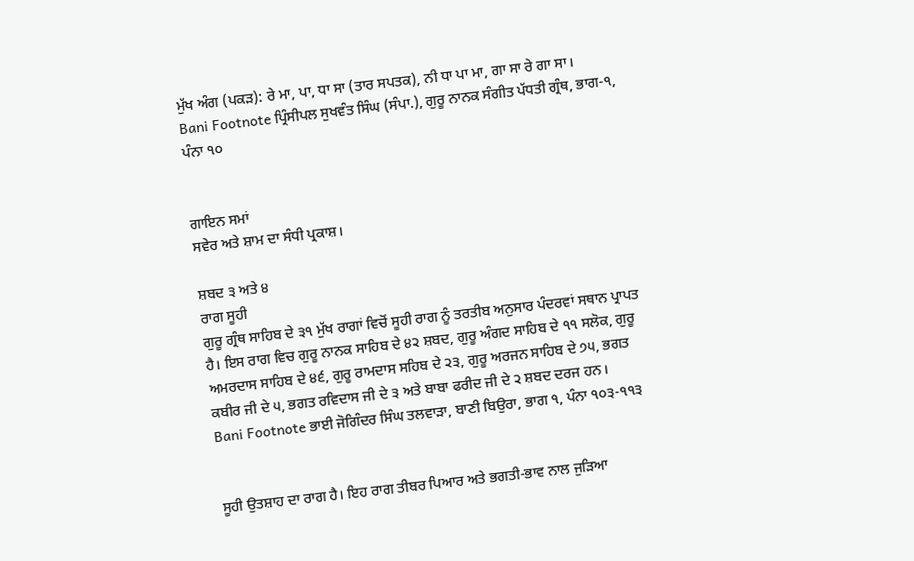ਮੁੱਖ ਅੰਗ (ਪਕੜ): ਰੇ ਮਾ, ਪਾ, ਧਾ ਸਾ (ਤਾਰ ਸਪਤਕ), ਨੀ ਧਾ ਪਾ ਮਾ, ਗਾ ਸਾ ਰੇ ਗਾ ਸਾ।
Bani Footnote ਪ੍ਰਿੰਸੀਪਲ ਸੁਖਵੰਤ ਸਿੰਘ (ਸੰਪਾ.), ਗੁਰੂ ਨਾਨਕ ਸੰਗੀਤ ਪੱਧਤੀ ਗ੍ਰੰਥ, ਭਾਗ-੧, ਪੰਨਾ ੧੦


ਗਾਇਨ ਸਮਾਂ
ਸਵੇਰ ਅਤੇ ਸ਼ਾਮ ਦਾ ਸੰਧੀ ਪ੍ਰਕਾਸ਼।

ਸ਼ਬਦ ੩ ਅਤੇ ੪
ਰਾਗ ਸੂਹੀ
ਗੁਰੂ ਗ੍ਰੰਥ ਸਾਹਿਬ ਦੇ ੩੧ ਮੁੱਖ ਰਾਗਾਂ ਵਿਚੋਂ ਸੂਹੀ ਰਾਗ ਨੂੰ ਤਰਤੀਬ ਅਨੁਸਾਰ ਪੰਦਰਵਾਂ ਸਥਾਨ ਪ੍ਰਾਪਤ ਹੈ। ਇਸ ਰਾਗ ਵਿਚ ਗੁਰੂ ਨਾਨਕ ਸਾਹਿਬ ਦੇ ੪੨ ਸ਼ਬਦ, ਗੁਰੂ ਅੰਗਦ ਸਾਹਿਬ ਦੇ ੧੧ ਸਲੋਕ, ਗੁਰੂ ਅਮਰਦਾਸ ਸਾਹਿਬ ਦੇ ੪੬, ਗੁਰੂ ਰਾਮਦਾਸ ਸਹਿਬ ਦੇ ੨੩, ਗੁਰੂ ਅਰਜਨ ਸਾਹਿਬ ਦੇ ੭੫, ਭਗਤ ਕਬੀਰ ਜੀ ਦੇ ੫, ਭਗਤ ਰਵਿਦਾਸ ਜੀ ਦੇ ੩ ਅਤੇ ਬਾਬਾ ਫਰੀਦ ਜੀ ਦੇ ੨ ਸ਼ਬਦ ਦਰਜ ਹਨ।
Bani Footnote ਭਾਈ ਜੋਗਿੰਦਰ ਸਿੰਘ ਤਲਵਾੜਾ, ਬਾਣੀ ਬਿਉਰਾ, ਭਾਗ ੧, ਪੰਨਾ ੧੦੩-੧੧੩


ਸੂਹੀ ਉਤਸ਼ਾਹ ਦਾ ਰਾਗ ਹੈ। ਇਹ ਰਾਗ ਤੀਬਰ ਪਿਆਰ ਅਤੇ ਭਗਤੀ-ਭਾਵ ਨਾਲ ਜੁੜਿਆ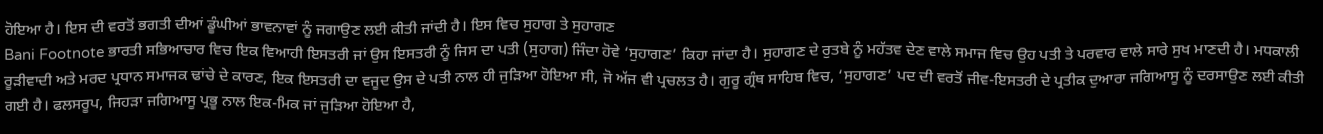ਹੋਇਆ ਹੈ। ਇਸ ਦੀ ਵਰਤੋਂ ਭਗਤੀ ਦੀਆਂ ਡੂੰਘੀਆਂ ਭਾਵਨਾਵਾਂ ਨੂੰ ਜਗਾਉਣ ਲਈ ਕੀਤੀ ਜਾਂਦੀ ਹੈ। ਇਸ ਵਿਚ ਸੁਹਾਗ ਤੇ ਸੁਹਾਗਣ
Bani Footnote ਭਾਰਤੀ ਸਭਿਆਚਾਰ ਵਿਚ ਇਕ ਵਿਆਹੀ ਇਸਤਰੀ ਜਾਂ ਉਸ ਇਸਤਰੀ ਨੂੰ ਜਿਸ ਦਾ ਪਤੀ (ਸੁਹਾਗ) ਜਿੰਦਾ ਹੋਵੇ ‘ਸੁਹਾਗਣ’ ਕਿਹਾ ਜਾਂਦਾ ਹੈ। ਸੁਹਾਗਣ ਦੇ ਰੁਤਬੇ ਨੂੰ ਮਹੱਤਵ ਦੇਣ ਵਾਲੇ ਸਮਾਜ ਵਿਚ ਉਹ ਪਤੀ ਤੇ ਪਰਵਾਰ ਵਾਲੇ ਸਾਰੇ ਸੁਖ ਮਾਣਦੀ ਹੈ। ਮਧਕਾਲੀ ਰੂੜੀਵਾਦੀ ਅਤੇ ਮਰਦ ਪ੍ਰਧਾਨ ਸਮਾਜਕ ਢਾਂਚੇ ਦੇ ਕਾਰਣ, ਇਕ ਇਸਤਰੀ ਦਾ ਵਜੂਦ ਉਸ ਦੇ ਪਤੀ ਨਾਲ ਹੀ ਜੁੜਿਆ ਹੋਇਆ ਸੀ, ਜੋ ਅੱਜ ਵੀ ਪ੍ਰਚਲਤ ਹੈ। ਗੁਰੂ ਗ੍ਰੰਥ ਸਾਹਿਬ ਵਿਚ, ‘ਸੁਹਾਗਣ’ ਪਦ ਦੀ ਵਰਤੋਂ ਜੀਵ-ਇਸਤਰੀ ਦੇ ਪ੍ਰਤੀਕ ਦੁਆਰਾ ਜਗਿਆਸੂ ਨੂੰ ਦਰਸਾਉਣ ਲਈ ਕੀਤੀ ਗਈ ਹੈ। ਫਲਸਰੂਪ, ਜਿਹੜਾ ਜਗਿਆਸੂ ਪ੍ਰਭੂ ਨਾਲ ਇਕ-ਮਿਕ ਜਾਂ ਜੁੜਿਆ ਹੋਇਆ ਹੈ,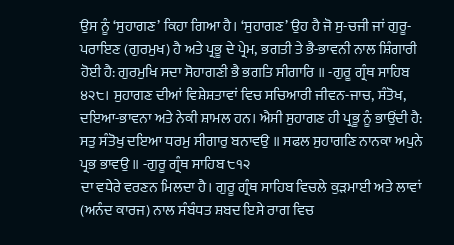ਉਸ ਨੂੰ ‘ਸੁਹਾਗਣ’ ਕਿਹਾ ਗਿਆ ਹੈ। ‘ਸੁਹਾਗਣ’ ਉਹ ਹੈ ਜੋ ਸੁ-ਚਜੀ ਜਾਂ ਗੁਰੂ-ਪਰਾਇਣ (ਗੁਰਮੁਖ) ਹੈ ਅਤੇ ਪ੍ਰਭੂ ਦੇ ਪ੍ਰੇਮ, ਭਗਤੀ ਤੇ ਭੈ-ਭਾਵਨੀ ਨਾਲ ਸ਼ਿੰਗਾਰੀ ਹੋਈ ਹੈ: ਗੁਰਮੁਖਿ ਸਦਾ ਸੋਹਾਗਣੀ ਭੈ ਭਗਤਿ ਸੀਗਾਰਿ ॥ -ਗੁਰੂ ਗ੍ਰੰਥ ਸਾਹਿਬ ੪੨੮। ਸੁਹਾਗਣ ਦੀਆਂ ਵਿਸ਼ੇਸ਼ਤਾਵਾਂ ਵਿਚ ਸਚਿਆਰੀ ਜੀਵਨ-ਜਾਚ, ਸੰਤੋਖ, ਦਇਆ-ਭਾਵਨਾ ਅਤੇ ਨੇਕੀ ਸ਼ਾਮਲ ਹਨ। ਐਸੀ ਸੁਹਾਗਣ ਹੀ ਪ੍ਰਭੂ ਨੂੰ ਭਾਉਂਦੀ ਹੈ: ਸਤੁ ਸੰਤੋਖੁ ਦਇਆ ਧਰਮੁ ਸੀਗਾਰੁ ਬਨਾਵਉ ॥ ਸਫਲ ਸੁਹਾਗਣਿ ਨਾਨਕਾ ਅਪੁਨੇ ਪ੍ਰਭ ਭਾਵਉ ॥ -ਗੁਰੂ ਗ੍ਰੰਥ ਸਾਹਿਬ ੮੧੨
ਦਾ ਵਧੇਰੇ ਵਰਣਨ ਮਿਲਦਾ ਹੈ। ਗੁਰੂ ਗ੍ਰੰਥ ਸਾਹਿਬ ਵਿਚਲੇ ਕੁੜਮਾਈ ਅਤੇ ਲਾਵਾਂ (ਅਨੰਦ ਕਾਰਜ) ਨਾਲ ਸੰਬੰਧਤ ਸ਼ਬਦ ਇਸੇ ਰਾਗ ਵਿਚ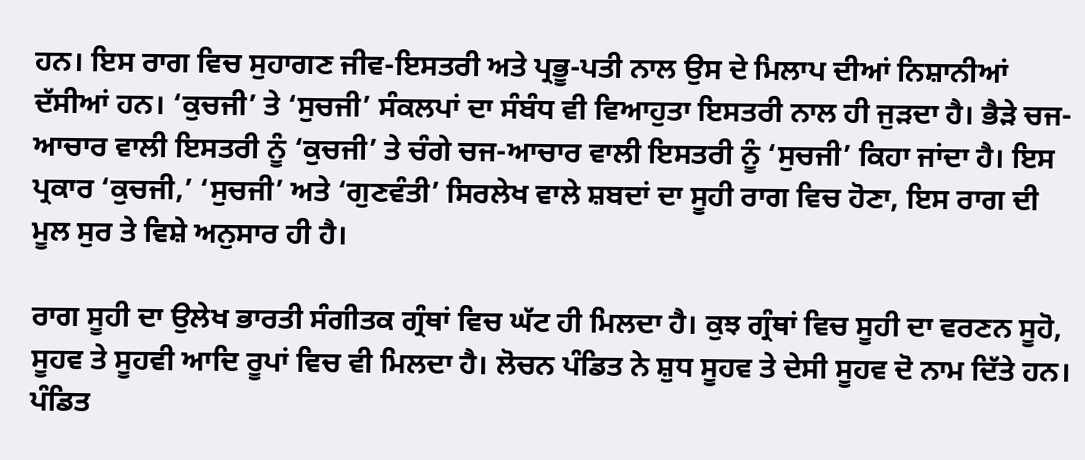ਹਨ। ਇਸ ਰਾਗ ਵਿਚ ਸੁਹਾਗਣ ਜੀਵ-ਇਸਤਰੀ ਅਤੇ ਪ੍ਰਭੂ-ਪਤੀ ਨਾਲ ਉਸ ਦੇ ਮਿਲਾਪ ਦੀਆਂ ਨਿਸ਼ਾਨੀਆਂ ਦੱਸੀਆਂ ਹਨ। ‘ਕੁਚਜੀ’ ਤੇ ‘ਸੁਚਜੀ’ ਸੰਕਲਪਾਂ ਦਾ ਸੰਬੰਧ ਵੀ ਵਿਆਹੁਤਾ ਇਸਤਰੀ ਨਾਲ ਹੀ ਜੁੜਦਾ ਹੈ। ਭੈੜੇ ਚਜ-ਆਚਾਰ ਵਾਲੀ ਇਸਤਰੀ ਨੂੰ ‘ਕੁਚਜੀ’ ਤੇ ਚੰਗੇ ਚਜ-ਆਚਾਰ ਵਾਲੀ ਇਸਤਰੀ ਨੂੰ ‘ਸੁਚਜੀ’ ਕਿਹਾ ਜਾਂਦਾ ਹੈ। ਇਸ ਪ੍ਰਕਾਰ ‘ਕੁਚਜੀ,’ ‘ਸੁਚਜੀ’ ਅਤੇ ‘ਗੁਣਵੰਤੀ’ ਸਿਰਲੇਖ ਵਾਲੇ ਸ਼ਬਦਾਂ ਦਾ ਸੂਹੀ ਰਾਗ ਵਿਚ ਹੋਣਾ, ਇਸ ਰਾਗ ਦੀ ਮੂਲ ਸੁਰ ਤੇ ਵਿਸ਼ੇ ਅਨੁਸਾਰ ਹੀ ਹੈ।

ਰਾਗ ਸੂਹੀ ਦਾ ਉਲੇਖ ਭਾਰਤੀ ਸੰਗੀਤਕ ਗ੍ਰੰਥਾਂ ਵਿਚ ਘੱਟ ਹੀ ਮਿਲਦਾ ਹੈ। ਕੁਝ ਗ੍ਰੰਥਾਂ ਵਿਚ ਸੂਹੀ ਦਾ ਵਰਣਨ ਸੂਹੋ, ਸੂਹਵ ਤੇ ਸੂਹਵੀ ਆਦਿ ਰੂਪਾਂ ਵਿਚ ਵੀ ਮਿਲਦਾ ਹੈ। ਲੋਚਨ ਪੰਡਿਤ ਨੇ ਸ਼ੁਧ ਸੂਹਵ ਤੇ ਦੇਸੀ ਸੂਹਵ ਦੋ ਨਾਮ ਦਿੱਤੇ ਹਨ। ਪੰਡਿਤ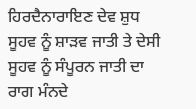ਹਿਰਦੈਨਾਰਾਇਣ ਦੇਵ ਸ਼ੁਧ ਸੂਹਵ ਨੂੰ ਸ਼ਾੜਵ ਜਾਤੀ ਤੇ ਦੇਸੀ ਸੂਹਵ ਨੂੰ ਸੰਪੂਰਨ ਜਾਤੀ ਦਾ ਰਾਗ ਮੰਨਦੇ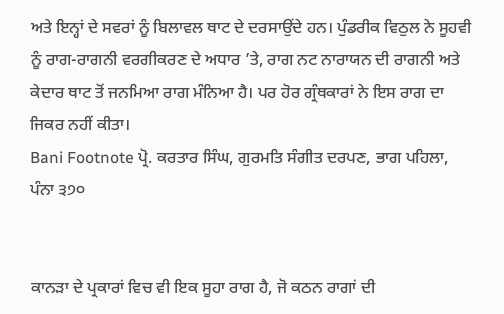ਅਤੇ ਇਨ੍ਹਾਂ ਦੇ ਸਵਰਾਂ ਨੂੰ ਬਿਲਾਵਲ ਥਾਟ ਦੇ ਦਰਸਾਉਂਦੇ ਹਨ। ਪੁੰਡਰੀਕ ਵਿਠੁਲ ਨੇ ਸੂਹਵੀ ਨੂੰ ਰਾਗ-ਰਾਗਨੀ ਵਰਗੀਕਰਣ ਦੇ ਅਧਾਰ ’ਤੇ, ਰਾਗ ਨਟ ਨਾਰਾਯਨ ਦੀ ਰਾਗਨੀ ਅਤੇ ਕੇਦਾਰ ਥਾਟ ਤੋਂ ਜਨਮਿਆ ਰਾਗ ਮੰਨਿਆ ਹੈ। ਪਰ ਹੋਰ ਗ੍ਰੰਥਕਾਰਾਂ ਨੇ ਇਸ ਰਾਗ ਦਾ ਜਿਕਰ ਨਹੀਂ ਕੀਤਾ।
Bani Footnote ਪ੍ਰੋ. ਕਰਤਾਰ ਸਿੰਘ, ਗੁਰਮਤਿ ਸੰਗੀਤ ਦਰਪਣ, ਭਾਗ ਪਹਿਲਾ, ਪੰਨਾ ੩੭੦


ਕਾਨੜਾ ਦੇ ਪ੍ਰਕਾਰਾਂ ਵਿਚ ਵੀ ਇਕ ਸੂਹਾ ਰਾਗ ਹੈ, ਜੋ ਕਠਨ ਰਾਗਾਂ ਦੀ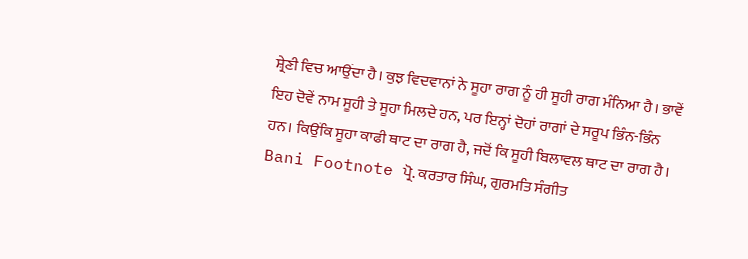ਸ਼੍ਰੇਣੀ ਵਿਚ ਆਉਂਦਾ ਹੈ। ਕੁਝ ਵਿਦਵਾਨਾਂ ਨੇ ਸੂਹਾ ਰਾਗ ਨੂੰ ਹੀ ਸੂਹੀ ਰਾਗ ਮੰਨਿਆ ਹੈ। ਭਾਵੇਂ ਇਹ ਦੋਵੇਂ ਨਾਮ ਸੂਹੀ ਤੇ ਸੂਹਾ ਮਿਲਦੇ ਹਨ, ਪਰ ਇਨ੍ਹਾਂ ਦੋਹਾਂ ਰਾਗਾਂ ਦੇ ਸਰੂਪ ਭਿੰਨ-ਭਿੰਨ ਹਨ। ਕਿਉਂਕਿ ਸੂਹਾ ਕਾਫੀ ਥਾਟ ਦਾ ਰਾਗ ਹੈ, ਜਦੋਂ ਕਿ ਸੂਹੀ ਬਿਲਾਵਲ ਥਾਟ ਦਾ ਰਾਗ ਹੈ।
Bani Footnote ਪ੍ਰੋ. ਕਰਤਾਰ ਸਿੰਘ, ਗੁਰਮਤਿ ਸੰਗੀਤ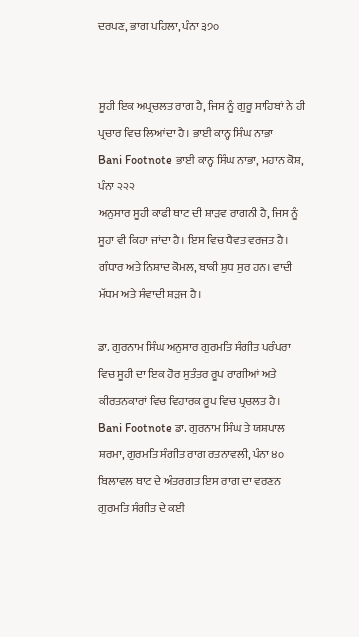ਦਰਪਣ, ਭਾਗ ਪਹਿਲਾ, ਪੰਨਾ ੩੭੦


ਸੂਹੀ ਇਕ ਅਪ੍ਰਚਲਤ ਰਾਗ ਹੈ, ਜਿਸ ਨੂੰ ਗੁਰੂ ਸਾਹਿਬਾਂ ਨੇ ਹੀ ਪ੍ਰਚਾਰ ਵਿਚ ਲਿਆਂਦਾ ਹੈ। ਭਾਈ ਕਾਨ੍ਹ ਸਿੰਘ ਨਾਭਾ
Bani Footnote ਭਾਈ ਕਾਨ੍ਹ ਸਿੰਘ ਨਾਭਾ, ਮਹਾਨ ਕੋਸ਼, ਪੰਨਾ ੨੨੨
ਅਨੁਸਾਰ ਸੂਹੀ ਕਾਫੀ ਥਾਟ ਦੀ ਸ਼ਾੜਵ ਰਾਗਨੀ ਹੈ, ਜਿਸ ਨੂੰ ਸੂਹਾ ਵੀ ਕਿਹਾ ਜਾਂਦਾ ਹੈ। ਇਸ ਵਿਚ ਧੈਵਤ ਵਰਜਤ ਹੈ। ਗੰਧਾਰ ਅਤੇ ਨਿਸ਼ਾਦ ਕੋਮਲ, ਬਾਕੀ ਸ਼ੁਧ ਸੁਰ ਹਨ। ਵਾਦੀ ਮੱਧਮ ਅਤੇ ਸੰਵਾਦੀ ਸ਼ੜਜ ਹੈ।

ਡਾ. ਗੁਰਨਾਮ ਸਿੰਘ ਅਨੁਸਾਰ ਗੁਰਮਤਿ ਸੰਗੀਤ ਪਰੰਪਰਾ ਵਿਚ ਸੂਹੀ ਦਾ ਇਕ ਹੋਰ ਸੁਤੰਤਰ ਰੂਪ ਰਾਗੀਆਂ ਅਤੇ ਕੀਰਤਨਕਾਰਾਂ ਵਿਚ ਵਿਹਾਰਕ ਰੂਪ ਵਿਚ ਪ੍ਰਚਲਤ ਹੈ।
Bani Footnote ਡਾ. ਗੁਰਨਾਮ ਸਿੰਘ ਤੇ ਯਸ਼ਪਾਲ ਸ਼ਰਮਾ, ਗੁਰਮਤਿ ਸੰਗੀਤ ਰਾਗ ਰਤਨਾਵਲੀ, ਪੰਨਾ ੪੦
ਬਿਲਾਵਲ ਥਾਟ ਦੇ ਅੰਤਰਗਤ ਇਸ ਰਾਗ ਦਾ ਵਰਣਨ ਗੁਰਮਤਿ ਸੰਗੀਤ ਦੇ ਕਈ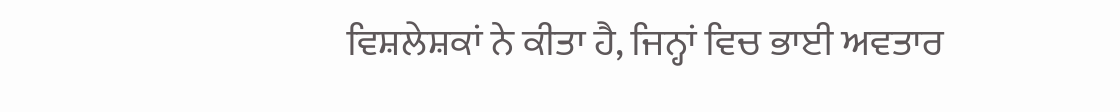ਵਿਸ਼ਲੇਸ਼ਕਾਂ ਨੇ ਕੀਤਾ ਹੈ, ਜਿਨ੍ਹਾਂ ਵਿਚ ਭਾਈ ਅਵਤਾਰ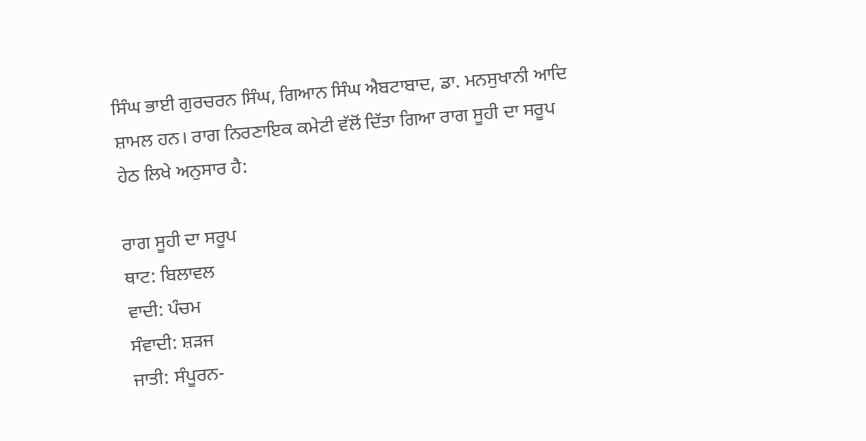ਸਿੰਘ ਭਾਈ ਗੁਰਚਰਨ ਸਿੰਘ, ਗਿਆਨ ਸਿੰਘ ਐਬਟਾਬਾਦ, ਡਾ. ਮਨਸੁਖਾਨੀ ਆਦਿ ਸ਼ਾਮਲ ਹਨ। ਰਾਗ ਨਿਰਣਾਇਕ ਕਮੇਟੀ ਵੱਲੋਂ ਦਿੱਤਾ ਗਿਆ ਰਾਗ ਸੂਹੀ ਦਾ ਸਰੂਪ ਹੇਠ ਲਿਖੇ ਅਨੁਸਾਰ ਹੈ:

ਰਾਗ ਸੂਹੀ ਦਾ ਸਰੂਪ
ਥਾਟ: ਬਿਲਾਵਲ
ਵਾਦੀ: ਪੰਚਮ
ਸੰਵਾਦੀ: ਸ਼ੜਜ
ਜਾਤੀ: ਸੰਪੂਰਨ-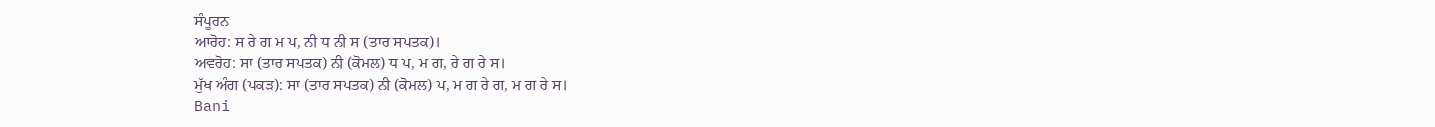ਸੰਪੂਰਨ
ਆਰੋਹ: ਸ ਰੇ ਗ ਮ ਪ, ਨੀ ਧ ਨੀ ਸ (ਤਾਰ ਸਪਤਕ)।
ਅਵਰੋਹ: ਸਾ (ਤਾਰ ਸਪਤਕ) ਨੀ (ਕੋਮਲ) ਧ ਪ, ਮ ਗ, ਰੇ ਗ ਰੇ ਸ।
ਮੁੱਖ ਅੰਗ (ਪਕੜ): ਸਾ (ਤਾਰ ਸਪਤਕ) ਨੀ (ਕੋਮਲ) ਪ, ਮ ਗ ਰੇ ਗ, ਮ ਗ ਰੇ ਸ।
Bani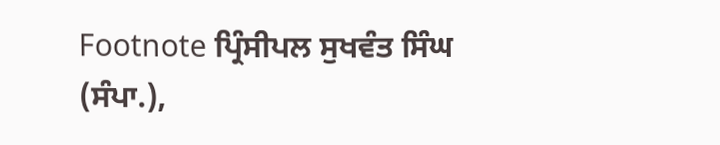Footnote ਪ੍ਰਿੰਸੀਪਲ ਸੁਖਵੰਤ ਸਿੰਘ (ਸੰਪਾ.),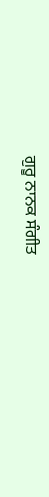ਗੁਰੂ ਨਾਨਕ ਸੰਗੀਤ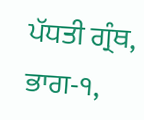ਪੱਧਤੀ ਗ੍ਰੰਥ, ਭਾਗ-੧,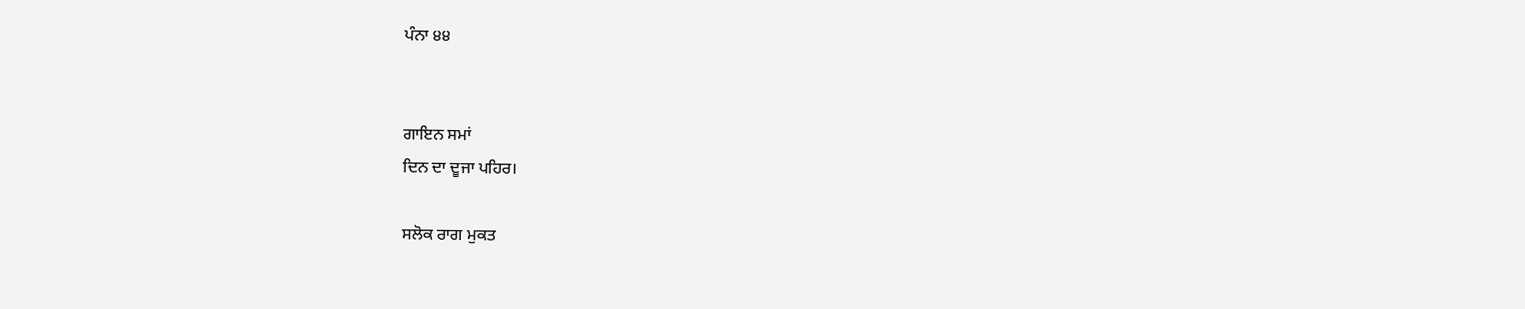ਪੰਨਾ ੪੪


ਗਾਇਨ ਸਮਾਂ
ਦਿਨ ਦਾ ਦੂਜਾ ਪਹਿਰ।

ਸਲੋਕ ਰਾਗ ਮੁਕਤ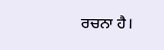ਰਚਨਾ ਹੈ।